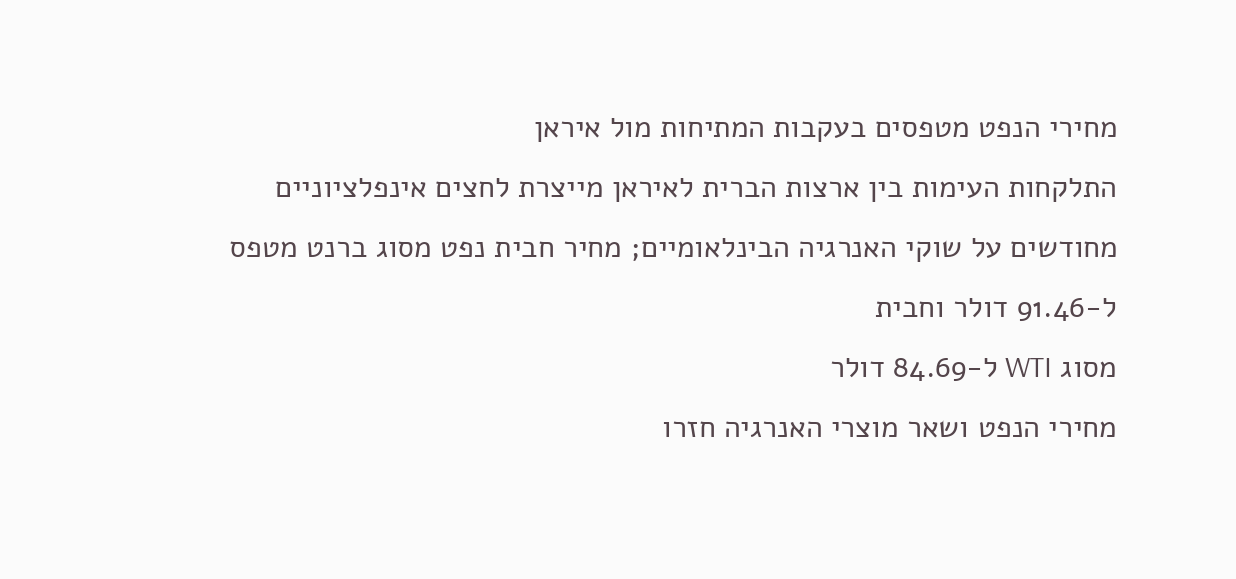מחירי הנפט מטפסים בעקבות המתיחות מול איראן
התלקחות העימות בין ארצות הברית לאיראן מייצרת לחצים אינפלציוניים מחודשים על שוקי האנרגיה הבינלאומיים; מחיר חבית נפט מסוג ברנט מטפס ל-91.46 דולר וחבית
מסוג WTI ל-84.69 דולר
מחירי הנפט ושאר מוצרי האנרגיה חזרו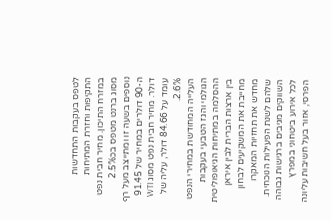לטפס בעקבות התחדשות התקיפות וחזרת המתיחות במזרח התיכון. מחיר חבית נפט מסוג ברנט מטפס בכ2.5% נוספים בשעה זו ומתייצב מעל רף ה-90 דולרים במחיר של 91.45 דולר. מחיר חבית נפט מסוג WTI עומד על 84.66 דולר, עליה של 2.6%.
העלייה המחודשת במחירי הנפט הגולמי והגז הטבעי בעקבות ההסלמה במתיחות הגיאופוליטית בין ארצות הברית לבין איראן מחייבת את המשקיעים לבחון מחדש את תחזיות המאקרו שלהם לשנת הפעילות הנוכחית. השווקים מגיבים ברגישות גבוהה לכל אירוע ביטחוני במפרץ הפרסי, אזור בעל חשיבות עליונה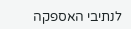לנתיבי האספקה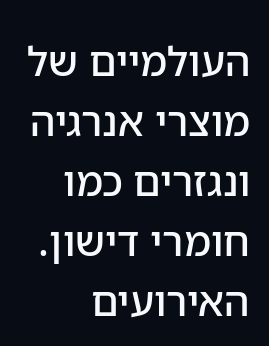העולמיים של מוצרי אנרגיה ונגזרים כמו חומרי דישון. האירועים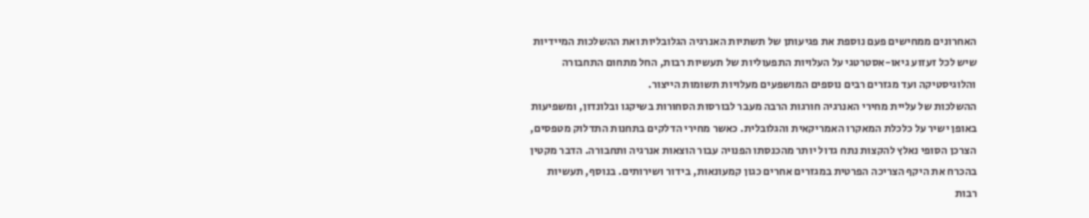האחרונים ממחישים פעם נוספת את פגיעותן של תשתיות האנרגיה הגלובליות ואת ההשלכות המיידיות שיש לכל זעזוע גיאו-אסטרטגי על העלויות התפעוליות של תעשיות רבות, החל מתחום התחבורה והלוגיסטיקה ועד מגזרים רבים נוספים המושפעים מעלויות תשומות הייצור.
ההשלכות של עליית מחירי האנרגיה חורגות הרבה מעבר לבורסות הסחורות בשיקגו ובלונדון, ומשפיעות באופן ישיר על כלכלת המאקרו האמריקאית והגלובלית. כאשר מחירי הדלקים בתחנות התדלוק מטפסים, הצרכן הסופי נאלץ להקצות נתח גדול יותר מהכנסתו הפנויה עבור הוצאות אנרגיה ותחבורה. הדבר מקטין בהכרח את היקף הצריכה הפרטית במגזרים אחרים כגון קמעונאות, בידור ושירותים. בנוסף, תעשיות רבות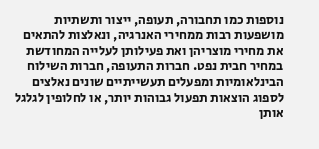נוספות כמו תחבורה, תעופה, ייצור ותשתיות מושפעות רבות ממחירי האנרגיה, ונאלצות להתאים את מחירי מוצריהן ואת פעילותן לעלייה המחודשת במחיר חבית נפט. חברות התעופה, חברות השילוח הבינלאומיות ומפעלים תעשייתיים שונים נאלצים לספוג הוצאות תפעול גבוהות יותר, או לחלופין לגלגל אותן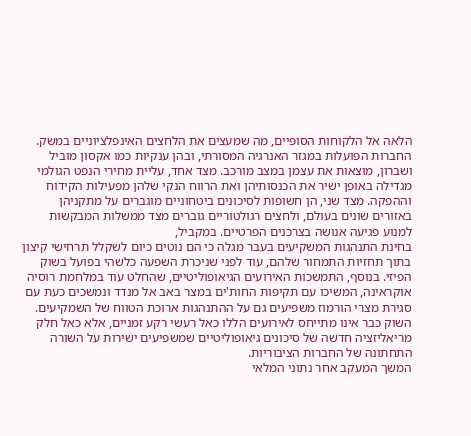הלאה אל הלקוחות הסופיים, מה שמעצים את הלחצים האינפלציוניים במשק. החברות הפועלות במגזר האנרגיה המסורתי, ובהן ענקיות כמו אקסון מוביל ושברון, מוצאות את עצמן במצב מורכב. מצד אחד, עליית מחירי הנפט הגולמי מגדילה באופן ישיר את הכנסותיהן ואת הרווח הנקי שלהן מפעילות הקידוח וההפקה. מצד שני, הן חשופות לסיכונים ביטחוניים מוגברים על מתקניהן באזורים שונים בעולם, ולחצים רגולטוריים גוברים מצד ממשלות המבקשות למנוע פגיעה אנושה בצרכנים הפרטיים. במקביל,
בחינת התנהגות המשקיעים בעבר מגלה כי הם נוטים כיום לשקלל תרחישי קיצון בתוך תחזיות התמחור שלהם, עוד לפני שניכרת השפעה כלשהי בפועל בשוק הפיזי. בנוסף, התמשכות האירועים הגיאופוליטיים, שהחלט עוד במלחמת רוסיה אוקראינה, המשיכו עם תקיפות החות'ים במצר באב אל מנדד ונמשכים כעת עם סגירת מצרי הורמוז משפיעים גם על ההתנהגות ארוכת הטווח של השמקיעים. השוק כבר אינו מתייחס לאירועים הללו כאל רעשי רקע זמניים, אלא כאל חלק מריאליזציה חדשה של סיכונים גיאופוליטיים שמשפיעים ישירות על השורה התחתונה של החברות הציבוריות.
המשך המעקב אחר נתוני המלאי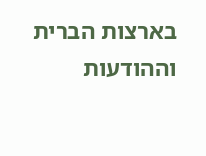בארצות הברית וההודעות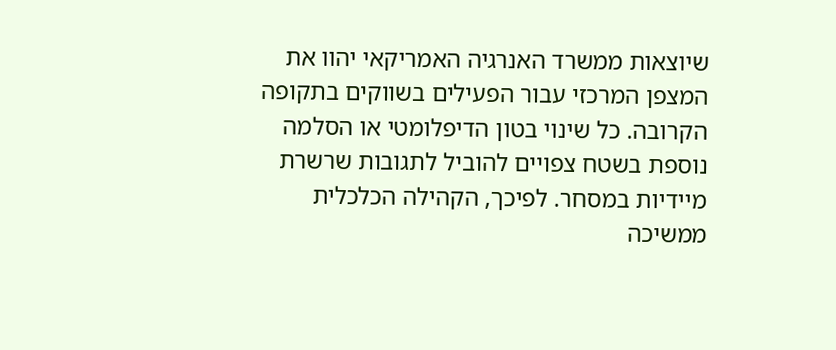שיוצאות ממשרד האנרגיה האמריקאי יהוו את המצפן המרכזי עבור הפעילים בשווקים בתקופה הקרובה. כל שינוי בטון הדיפלומטי או הסלמה נוספת בשטח צפויים להוביל לתגובות שרשרת מיידיות במסחר. לפיכך, הקהילה הכלכלית ממשיכה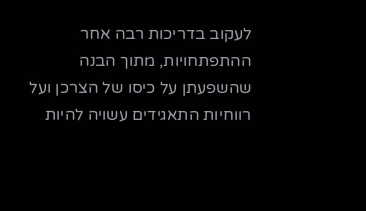לעקוב בדריכות רבה אחר ההתפתחויות, מתוך הבנה שהשפעתן על כיסו של הצרכן ועל רווחיות התאגידים עשויה להיות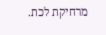מרחיקת לכת.